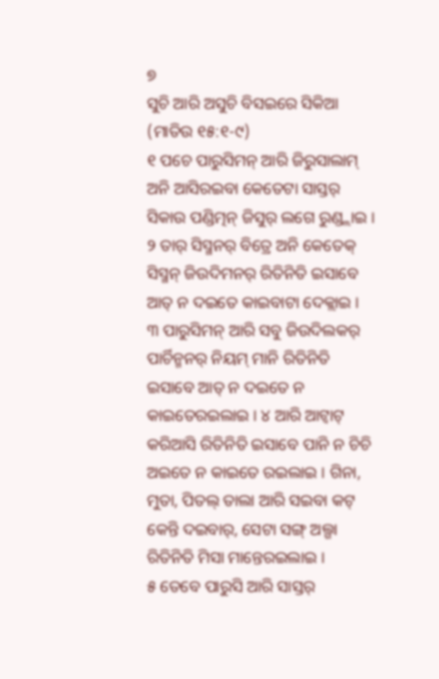୭
ସୁଚି ଆରି ଅସୁଚି ବିସଇରେ ସିକିଆ
(ମାତିଉ ୧୫:୧-୯)
୧ ପଚେ ପାରୁସିମନ୍ ଆରି ଜିରୁସାଲାମ୍ ଅନି ଆସିରଇବା କେତେଟା ସାସ୍ତର୍ ସିକାଉ ପଣ୍ଡିତ୍ମନ୍ ଜିସୁର୍ ଲଗେ ରୁଣ୍ଡ୍ଲାଇ । ୨ ତାର୍ ସିସ୍ମନର୍ ବିତ୍ରେ ଅନି କେତେକ୍ ସିସ୍ମନ୍ ଜିଉଦିମନର୍ ରିତିନିତି ଇସାବେ ଆତ୍ ନ ଦଇତେ କାଇବାଟା ଦେକ୍ଲାଇ ।
୩ ପାରୁସିମନ୍ ଆରି ସବୁ ଜିଉଦିଲକର୍ ପାର୍ଚିନ୍ମନର୍ ନିୟମ୍ ମାନି ରିତିନିତି ଇସାବେ ଆତ୍ ନ ଦଇତେ ନ କାଇତେରଇଲାଇ । ୪ ଆରି ଆଟ୍ବାଟ୍ କରିଆସି ରିତିନିତି ଇସାବେ ପାନି ନ ଚିଚି ଅଇତେ ନ କାଇତେ ରଇଲାଇ । ଗିନା, ମୁତା, ପିତଲ୍ ତାଲା ଆରି ସଇବା କଟ୍ କେନ୍ତି ଦଇବାର୍, ସେଟା ସଙ୍ଗ୍ ଅଲ୍ଗା ରିତିନିତି ମିସା ମାନ୍ତେରଇଲାଇ ।
୫ ତେବେ ପାରୁସି ଆରି ସାସ୍ତର୍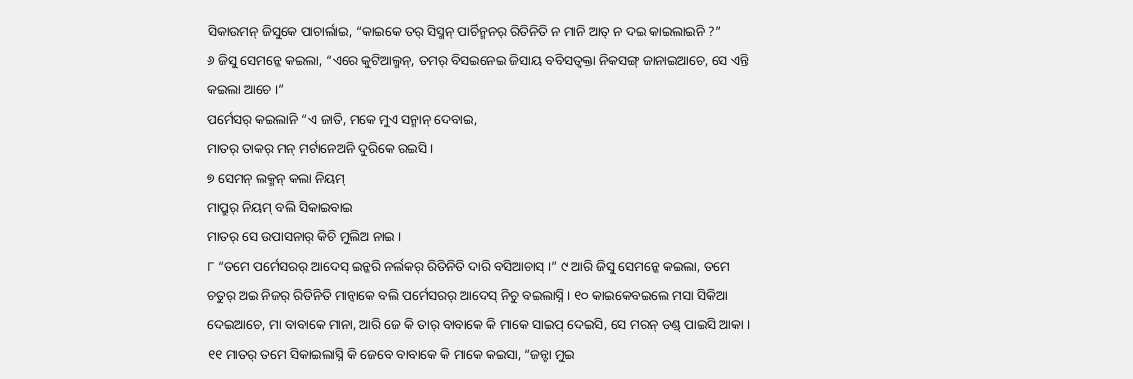ସିକାଉମନ୍ ଜିସୁକେ ପାଚାର୍ଲାଇ, “କାଇକେ ତର୍ ସିସ୍ମନ୍ ପାର୍ଚିନ୍ମନର୍ ରିତିନିତି ନ ମାନି ଆତ୍ ନ ଦଇ କାଇଲାଇନି ?”
୬ ଜିସୁ ସେମନ୍କେ କଇଲା, “ଏରେ କୁଟିଆଲ୍ମନ୍, ତମର୍ ବିସଇନେଇ ଜିସାୟ ବବିସତ୍ବକ୍ତା ନିକସଙ୍ଗ୍ ଜାନାଇଆଚେ, ସେ ଏନ୍ତି କଇଲା ଆଚେ ।”
ପର୍ମେସର୍ କଇଲାନି “ଏ ଜାତି, ମକେ ମୁଏ ସନ୍ମାନ୍ ଦେବାଇ,
ମାତର୍ ତାକର୍ ମନ୍ ମର୍ଟାନେଅନି ଦୁରିକେ ରଇସି ।
୭ ସେମନ୍ ଲକ୍ମନ୍ କଲା ନିୟମ୍
ମାପ୍ରୁର୍ ନିୟମ୍ ବଲି ସିକାଇବାଇ
ମାତର୍ ସେ ଉପାସନାର୍ କିଚି ମୁଲିଅ ନାଇ ।
୮ “ତମେ ପର୍ମେସରର୍ ଆଦେସ୍ ଇନ୍କରି ନର୍ଲକର୍ ରିତିନିତି ଦାରି ବସିଆଚାସ୍ ।” ୯ ଆରି ଜିସୁ ସେମନ୍କେ କଇଲା, ତମେ ଚତୁର୍ ଅଇ ନିଜର୍ ରିତିନିତି ମାନ୍ବାକେ ବଲି ପର୍ମେସରର୍ ଆଦେସ୍ ନିଚୁ ବଇଲାସ୍ନି । ୧୦ କାଇକେବଇଲେ ମସା ସିକିଆ ଦେଇଆଚେ, ମା ବାବାକେ ମାନା, ଆରି ଜେ କି ତାର୍ ବାବାକେ କି ମାକେ ସାଇପ୍ ଦେଇସି, ସେ ମରନ୍ ଡଣ୍ଡ୍ ପାଇସି ଆକା । ୧୧ ମାତର୍ ତମେ ସିକାଇଲାସ୍ନି କି ଜେବେ ବାବାକେ କି ମାକେ କଇସା, “ଜନ୍ଟା ମୁଇ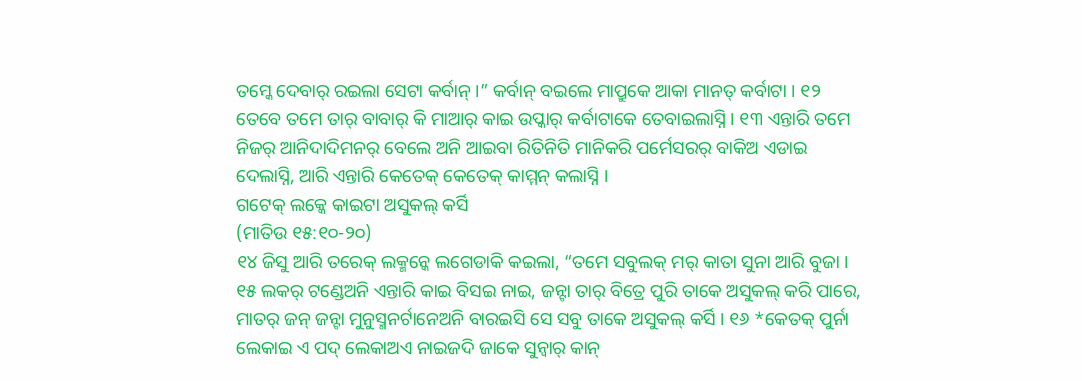ତମ୍କେ ଦେବାର୍ ରଇଲା ସେଟା କର୍ବାନ୍ ।” କର୍ବାନ୍ ବଇଲେ ମାପ୍ରୁକେ ଆକା ମାନତ୍ କର୍ବାଟା । ୧୨ ତେବେ ତମେ ତାର୍ ବାବାର୍ କି ମାଆର୍ କାଇ ଉପ୍କାର୍ କର୍ବାଟାକେ ତେବାଇଲାସ୍ନି । ୧୩ ଏନ୍ତାରି ତମେ ନିଜର୍ ଆନିଦାଦିମନର୍ ବେଲେ ଅନି ଆଇବା ରିତିନିତି ମାନିକରି ପର୍ମେସରର୍ ବାକିଅ ଏଡାଇ ଦେଲାସ୍ନି, ଆରି ଏନ୍ତାରି କେତେକ୍ କେତେକ୍ କାମ୍ମନ୍ କଲାସ୍ନି ।
ଗଟେକ୍ ଲକ୍କେ କାଇଟା ଅସୁକଲ୍ କର୍ସି
(ମାତିଉ ୧୫:୧୦-୨୦)
୧୪ ଜିସୁ ଆରି ତରେକ୍ ଲକ୍ମନ୍କେ ଲଗେଡାକି କଇଲା, “ତମେ ସବୁଲକ୍ ମର୍ କାତା ସୁନା ଆରି ବୁଜା । ୧୫ ଲକର୍ ଟଣ୍ଡେଅନି ଏନ୍ତାରି କାଇ ବିସଇ ନାଇ, ଜନ୍ଟା ତାର୍ ବିତ୍ରେ ପୁରି ତାକେ ଅସୁକଲ୍ କରି ପାରେ, ମାତର୍ ଜନ୍ ଜନ୍ଟା ମୁନୁସ୍ମନର୍ଟାନେଅନି ବାରଇସି ସେ ସବୁ ତାକେ ଅସୁକଲ୍ କର୍ସି । ୧୬ *କେତକ୍ ପୁର୍ନା ଲେକାଇ ଏ ପଦ୍ ଲେକାଅଏ ନାଇଜଦି ଜାକେ ସୁନ୍ବାର୍ କାନ୍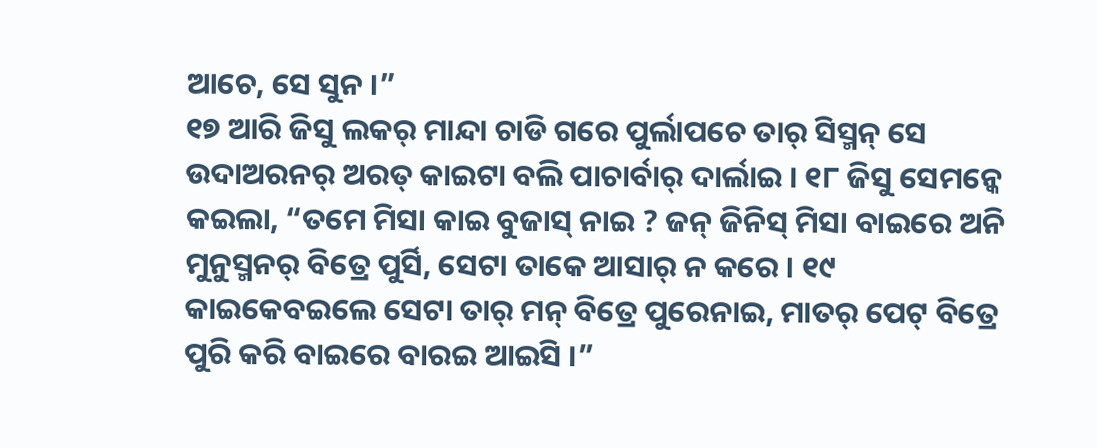ଆଚେ, ସେ ସୁନ ।”
୧୭ ଆରି ଜିସୁ ଲକର୍ ମାନ୍ଦା ଚାଡି ଗରେ ପୁର୍ଲାପଚେ ତାର୍ ସିସ୍ମନ୍ ସେ ଉଦାଅରନର୍ ଅରତ୍ କାଇଟା ବଲି ପାଚାର୍ବାର୍ ଦାର୍ଲାଇ । ୧୮ ଜିସୁ ସେମନ୍କେ କଇଲା, “ତମେ ମିସା କାଇ ବୁଜାସ୍ ନାଇ ? ଜନ୍ ଜିନିସ୍ ମିସା ବାଇରେ ଅନି ମୁନୁସ୍ମନର୍ ବିତ୍ରେ ପୁର୍ସି, ସେଟା ତାକେ ଆସାର୍ ନ କରେ । ୧୯ କାଇକେବଇଲେ ସେଟା ତାର୍ ମନ୍ ବିତ୍ରେ ପୁରେନାଇ, ମାତର୍ ପେଟ୍ ବିତ୍ରେ ପୁରି କରି ବାଇରେ ବାରଇ ଆଇସି ।”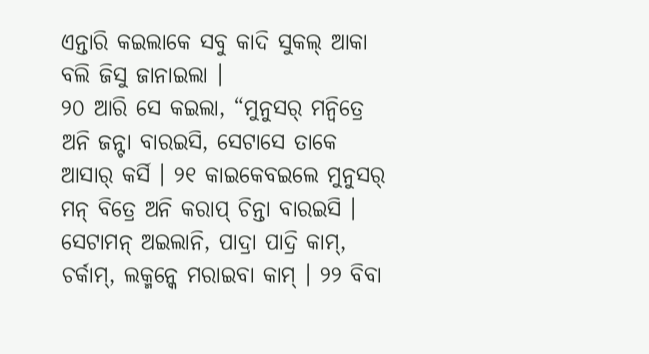ଏନ୍ତାରି କଇଲାକେ ସବୁ କାଦି ସୁକଲ୍ ଆକା ବଲି ଜିସୁ ଜାନାଇଲା ।
୨୦ ଆରି ସେ କଇଲା, “ମୁନୁସର୍ ମନ୍ବିତ୍ରେ ଅନି ଜନ୍ଟା ବାରଇସି, ସେଟାସେ ତାକେ ଆସାର୍ କର୍ସି । ୨୧ କାଇକେବଇଲେ ମୁନୁସର୍ ମନ୍ ବିତ୍ରେ ଅନି କରାପ୍ ଚିନ୍ତା ବାରଇସି । ସେଟାମନ୍ ଅଇଲାନି, ପାଦ୍ରା ପାଦ୍ରି କାମ୍, ଚର୍କାମ୍, ଲକ୍ମନ୍କେ ମରାଇବା କାମ୍ । ୨୨ ବିବା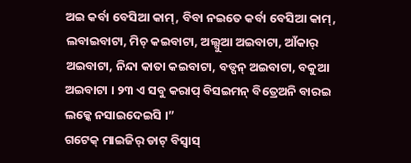ଅଇ କର୍ବା ବେସିଆ କାମ୍, ବିବା ନଇତେ କର୍ବା ବେସିଆ କାମ୍, ଲବାଇବାଟା, ମିଚ୍ କଇବାଟା, ଅଲ୍ସୁଆ ଅଇବାଟା, ଆଁକାର୍ ଅଇବାଟା, ନିନ୍ଦା କାତା କଇବାଟା, ବଡ୍ପନ୍ ଅଇବାଟା, ବକୁଆ ଅଇବାଟା । ୨୩ ଏ ସବୁ କରାପ୍ ବିସଇମନ୍ ବିତ୍ରେଅନି ବାରଇ ଲକ୍କେ ନସାଇଦେଇସି ।”
ଗଟେକ୍ ମାଇଜିର୍ ଡାଟ୍ ବିସ୍ବାସ୍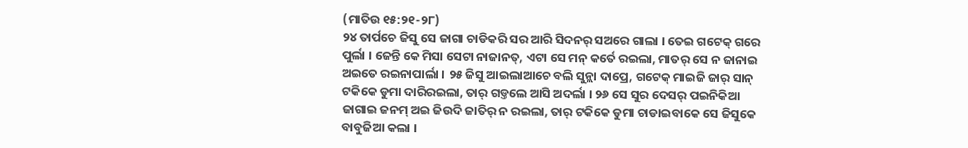(ମାତିଉ ୧୫:୨୧-୨୮)
୨୪ ତାର୍ପଚେ ଜିସୁ ସେ ଜାଗା ଚାଡିକରି ସର ଆରି ସିଦନର୍ ସଅରେ ଗାଲା । ତେଇ ଗଟେକ୍ ଗରେ ପୁର୍ଲା । ଜେନ୍ତି କେ ମିସା ସେଟା ନାଜାନତ୍, ଏଟା ସେ ମନ୍ କର୍ତେ ରଇଲା, ମାତର୍ ସେ ନ ଜାନାଇ ଅଇତେ ରଇନାପାର୍ଲା । ୨୫ ଜିସୁ ଆଇଲାଆଚେ ବଲି ସୁନ୍ଲା ଦାପ୍ରେ, ଗଟେକ୍ ମାଇଜି ଜାର୍ ସାନ୍ ଟକିକେ ଡୁମା ଦାରିରଇଲା, ତାର୍ ଗଡ୍ତଲେ ଆସି ଅଦର୍ଲା । ୨୬ ସେ ସୁର ଦେସର୍ ପଇନିକିଆ ଜାଗାଇ ଜନମ୍ ଅଇ ଜିଉଦି ଜାତିର୍ ନ ରଇଲା, ତାର୍ ଟକିକେ ଡୁମା ଚାଡାଇବାକେ ସେ ଜିସୁକେ ବାବୁଜିଆ କଲା ।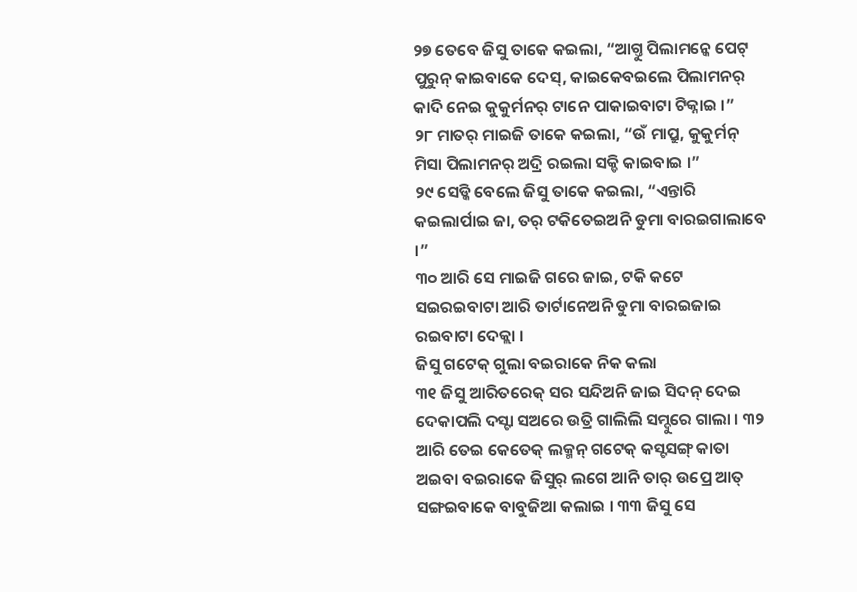୨୭ ତେବେ ଜିସୁ ତାକେ କଇଲା, “ଆଗ୍ତୁ ପିଲାମନ୍କେ ପେଟ୍ ପୁରୁନ୍ କାଇବାକେ ଦେସ୍, କାଇକେବଇଲେ ପିଲାମନର୍ କାଦି ନେଇ କୁକୁର୍ମନର୍ ଟାନେ ପାକାଇବାଟା ଟିକ୍ନାଇ ।”
୨୮ ମାତର୍ ମାଇଜି ତାକେ କଇଲା, “ଉଁ ମାପ୍ରୁ, କୁକୁର୍ମନ୍ ମିସା ପିଲାମନର୍ ଅଦ୍ରି ରଇଲା ସକ୍ଡି କାଇବାଇ ।”
୨୯ ସେଡ୍କି ବେଲେ ଜିସୁ ତାକେ କଇଲା, “ଏନ୍ତାରି କଇଲାର୍ପାଇ ଜା, ତର୍ ଟକିତେଇଅନି ଡୁମା ବାରଇଗାଲାବେ ।”
୩୦ ଆରି ସେ ମାଇଜି ଗରେ ଜାଇ, ଟକି କଟେ ସଇରଇବାଟା ଆରି ତାର୍ଟାନେଅନି ଡୁମା ବାରଇଜାଇ ରଇବାଟା ଦେକ୍ଲା ।
ଜିସୁ ଗଟେକ୍ ଗୁଲା ବଇରାକେ ନିକ କଲା
୩୧ ଜିସୁ ଆରିତରେକ୍ ସର ସନ୍ଦିଅନି ଜାଇ ସିଦନ୍ ଦେଇ ଦେକାପଲି ଦସ୍ଟା ସଅରେ ଉତ୍ରି ଗାଲିଲି ସମ୍ଦୁରେ ଗାଲା । ୩୨ ଆରି ତେଇ କେତେକ୍ ଲକ୍ମନ୍ ଗଟେକ୍ କସ୍ଟସଙ୍ଗ୍ କାତା ଅଇବା ବଇରାକେ ଜିସୁର୍ ଲଗେ ଆନି ତାର୍ ଉପ୍ରେ ଆତ୍ ସଙ୍ଗଇବାକେ ବାବୁଜିଆ କଲାଇ । ୩୩ ଜିସୁ ସେ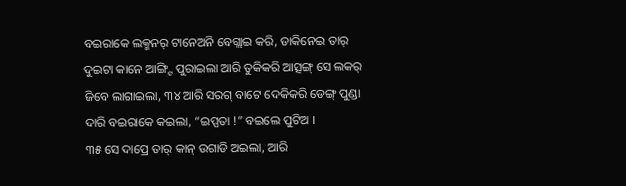ବଇରାକେ ଲକ୍ମନର୍ ଟାନେଅନି ବେଗ୍ଲାଇ କରି, ଡାକିନେଇ ତାର୍ ଦୁଇଟା କାନେ ଆଙ୍ଗ୍ଟି ପୁରାଇଲା ଆରି ତୁକିକରି ଆତ୍ସଙ୍ଗ୍ ସେ ଲକର୍ ଜିବେ ଲାଗାଇଲା, ୩୪ ଆରି ସରଗ୍ ବାଟେ ଦେକିକରି ଡେଙ୍ଗ୍ ପୁଣ୍ଡା ଦାରି ବଇରାକେ କଇଲା, “ଇପ୍ପତା !” ବଇଲେ ପୁଟିଅ ।
୩୫ ସେ ଦାପ୍ରେ ତାର୍ କାନ୍ ଉଗାଡି ଅଇଲା, ଆରି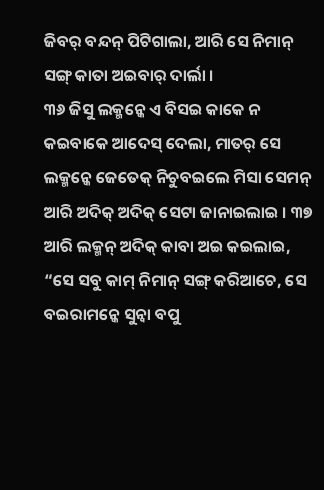ଜିବର୍ ବନ୍ଦନ୍ ପିଟିଗାଲା, ଆରି ସେ ନିମାନ୍ ସଙ୍ଗ୍ କାତା ଅଇବାର୍ ଦାର୍ଲା ।
୩୬ ଜିସୁ ଲକ୍ମନ୍କେ ଏ ବିସଇ କାକେ ନ କଇବାକେ ଆଦେସ୍ ଦେଲା, ମାତର୍ ସେ ଲକ୍ମନ୍କେ ଜେତେକ୍ ନିଚୁବଇଲେ ମିସା ସେମନ୍ ଆରି ଅଦିକ୍ ଅଦିକ୍ ସେଟା ଜାନାଇଲାଇ । ୩୭ ଆରି ଲକ୍ମନ୍ ଅଦିକ୍ କାବା ଅଇ କଇଲାଇ, “ସେ ସବୁ କାମ୍ ନିମାନ୍ ସଙ୍ଗ୍ କରିଆଚେ, ସେ ବଇରାମନ୍କେ ସୁନ୍ବା ବପୁ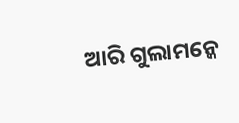ଆରି ଗୁଲାମନ୍କେ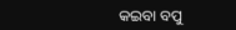କଇବା ବପୁ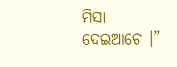ମିସା ଦେଇଆଚେ ।”